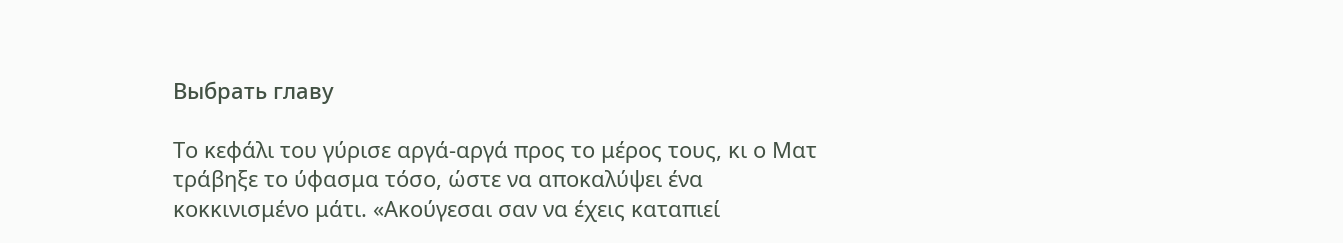Выбрать главу

Το κεφάλι του γύρισε αργά-αργά προς το μέρος τους, κι ο Ματ τράβηξε το ύφασμα τόσο, ώστε να αποκαλύψει ένα κοκκινισμένο μάτι. «Ακούγεσαι σαν να έχεις καταπιεί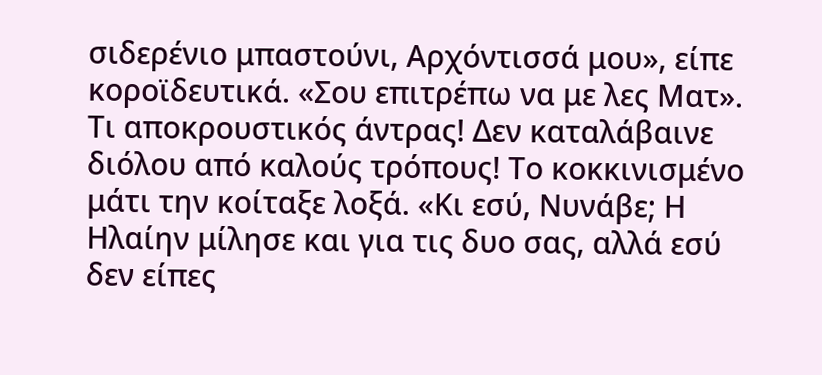σιδερένιο μπαστούνι, Αρχόντισσά μου», είπε κοροϊδευτικά. «Σου επιτρέπω να με λες Ματ». Τι αποκρουστικός άντρας! Δεν καταλάβαινε διόλου από καλούς τρόπους! Το κοκκινισμένο μάτι την κοίταξε λοξά. «Κι εσύ, Νυνάβε; Η Ηλαίην μίλησε και για τις δυο σας, αλλά εσύ δεν είπες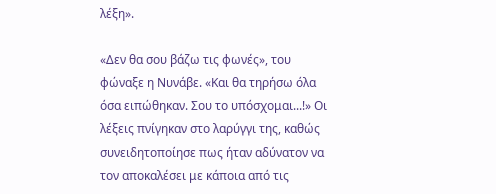λέξη».

«Δεν θα σου βάζω τις φωνές», του φώναξε η Νυνάβε. «Και θα τηρήσω όλα όσα ειπώθηκαν. Σου το υπόσχομαι...!» Οι λέξεις πνίγηκαν στο λαρύγγι της, καθώς συνειδητοποίησε πως ήταν αδύνατον να τον αποκαλέσει με κάποια από τις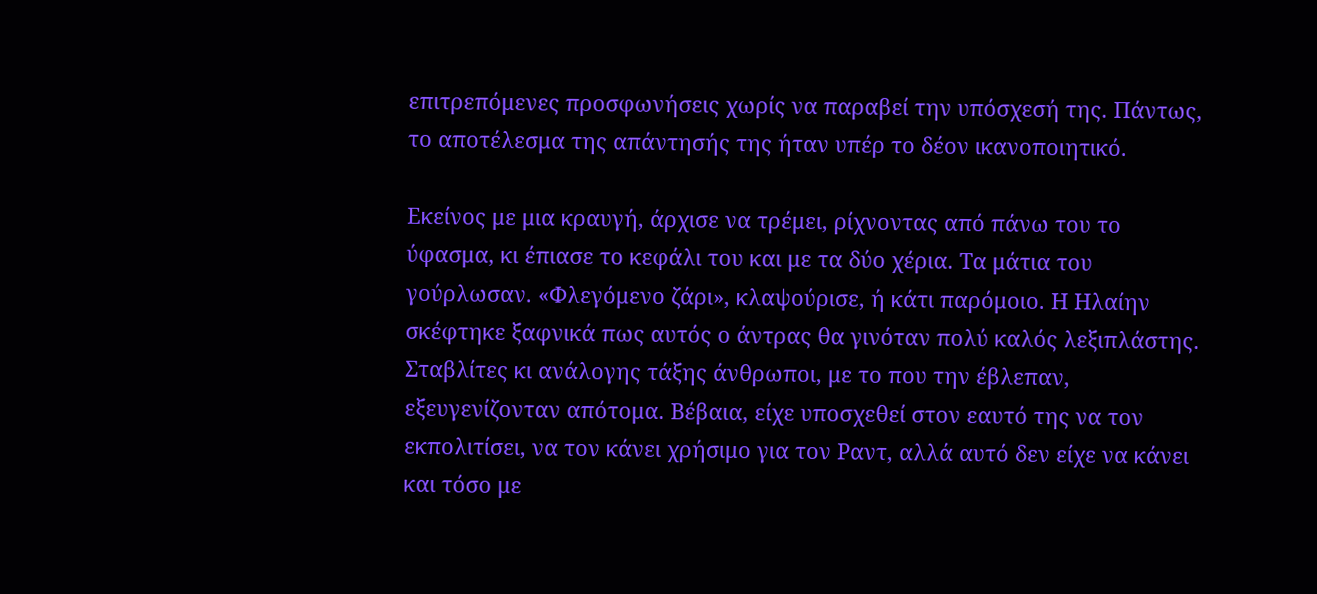επιτρεπόμενες προσφωνήσεις χωρίς να παραβεί την υπόσχεσή της. Πάντως, το αποτέλεσμα της απάντησής της ήταν υπέρ το δέον ικανοποιητικό.

Εκείνος με μια κραυγή, άρχισε να τρέμει, ρίχνοντας από πάνω του το ύφασμα, κι έπιασε το κεφάλι του και με τα δύο χέρια. Τα μάτια του γούρλωσαν. «Φλεγόμενο ζάρι», κλαψούρισε, ή κάτι παρόμοιο. Η Ηλαίην σκέφτηκε ξαφνικά πως αυτός ο άντρας θα γινόταν πολύ καλός λεξιπλάστης. Σταβλίτες κι ανάλογης τάξης άνθρωποι, με το που την έβλεπαν, εξευγενίζονταν απότομα. Βέβαια, είχε υποσχεθεί στον εαυτό της να τον εκπολιτίσει, να τον κάνει χρήσιμο για τον Ραντ, αλλά αυτό δεν είχε να κάνει και τόσο με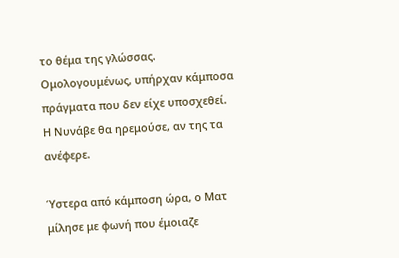το θέμα της γλώσσας. Ομολογουμένως, υπήρχαν κάμποσα πράγματα που δεν είχε υποσχεθεί. Η Νυνάβε θα ηρεμούσε, αν της τα ανέφερε.

Ύστερα από κάμποση ώρα, ο Ματ μίλησε με φωνή που έμοιαζε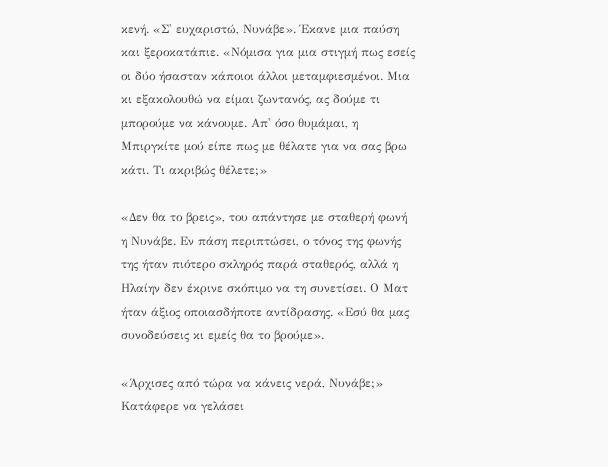κενή. «Σ' ευχαριστώ, Νυνάβε». Έκανε μια παύση και ξεροκατάπιε. «Νόμισα για μια στιγμή πως εσείς οι δύο ήσασταν κάποιοι άλλοι μεταμφιεσμένοι. Μια κι εξακολουθώ να είμαι ζωντανός, ας δούμε τι μπορούμε να κάνουμε. Απ' όσο θυμάμαι, η Μπιργκίτε μού είπε πως με θέλατε για να σας βρω κάτι. Τι ακριβώς θέλετε;»

«Δεν θα το βρεις», του απάντησε με σταθερή φωνή η Νυνάβε. Εν πάση περιπτώσει, ο τόνος της φωνής της ήταν πιότερο σκληρός παρά σταθερός, αλλά η Ηλαίην δεν έκρινε σκόπιμο να τη συνετίσει. Ο Ματ ήταν άξιος οποιασδήποτε αντίδρασης. «Εσύ θα μας συνοδεύσεις κι εμείς θα το βρούμε».

«Άρχισες από τώρα να κάνεις νερά, Νυνάβε;» Κατάφερε να γελάσει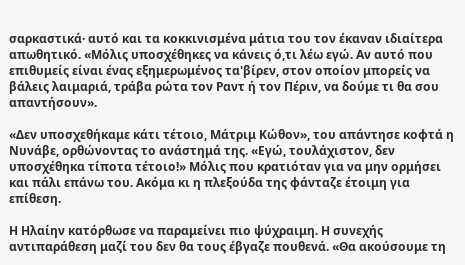σαρκαστικά· αυτό και τα κοκκινισμένα μάτια του τον έκαναν ιδιαίτερα απωθητικό. «Μόλις υποσχέθηκες να κάνεις ό,τι λέω εγώ. Αν αυτό που επιθυμείς είναι ένας εξημερωμένος τα'βίρεν, στον οποίον μπορείς να βάλεις λαιμαριά, τράβα ρώτα τον Ραντ ή τον Πέριν, να δούμε τι θα σου απαντήσουν».

«Δεν υποσχεθήκαμε κάτι τέτοιο, Μάτριμ Κώθον», του απάντησε κοφτά η Νυνάβε, ορθώνοντας το ανάστημά της. «Εγώ, τουλάχιστον, δεν υποσχέθηκα τίποτα τέτοιο!» Μόλις που κρατιόταν για να μην ορμήσει και πάλι επάνω του. Ακόμα κι η πλεξούδα της φάνταζε έτοιμη για επίθεση.

Η Ηλαίην κατόρθωσε να παραμείνει πιο ψύχραιμη. Η συνεχής αντιπαράθεση μαζί του δεν θα τους έβγαζε πουθενά. «Θα ακούσουμε τη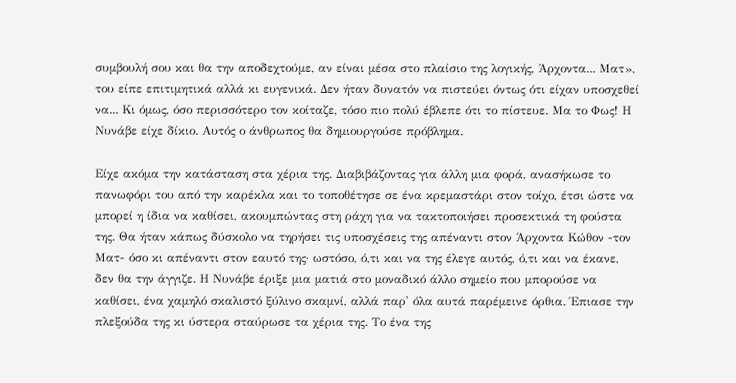συμβουλή σου και θα την αποδεχτούμε, αν είναι μέσα στο πλαίσιο της λογικής, Άρχοντα... Ματ», του είπε επιτιμητικά αλλά κι ευγενικά. Δεν ήταν δυνατόν να πιστεύει όντως ότι είχαν υποσχεθεί να... Κι όμως, όσο περισσότερο τον κοίταζε, τόσο πιο πολύ έβλεπε ότι το πίστευε. Μα το Φως! Η Νυνάβε είχε δίκιο. Αυτός ο άνθρωπος θα δημιουργούσε πρόβλημα.

Είχε ακόμα την κατάσταση στα χέρια της. Διαβιβάζοντας για άλλη μια φορά, ανασήκωσε το πανωφόρι του από την καρέκλα και το τοποθέτησε σε ένα κρεμαστάρι στον τοίχο, έτσι ώστε να μπορεί η ίδια να καθίσει, ακουμπώντας στη ράχη για να τακτοποιήσει προσεκτικά τη φούστα της. Θα ήταν κάπως δύσκολο να τηρήσει τις υποσχέσεις της απέναντι στον Άρχοντα Κώθον -τον Ματ- όσο κι απέναντι στον εαυτό της· ωστόσο, ό,τι και να της έλεγε αυτός, ό,τι και να έκανε, δεν θα την άγγιζε. Η Νυνάβε έριξε μια ματιά στο μοναδικό άλλο σημείο που μπορούσε να καθίσει, ένα χαμηλό σκαλιστό ξύλινο σκαμνί, αλλά παρ' όλα αυτά παρέμεινε όρθια. Έπιασε την πλεξούδα της κι ύστερα σταύρωσε τα χέρια της. Το ένα της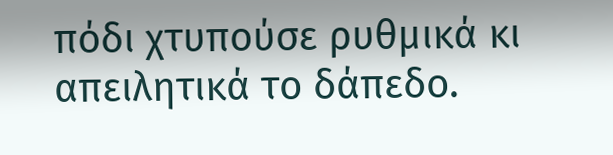πόδι χτυπούσε ρυθμικά κι απειλητικά το δάπεδο.